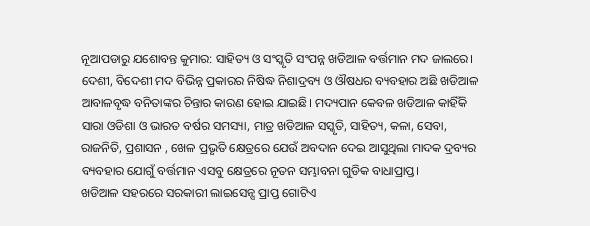ନୂଆପଡାରୁ ଯଶୋବନ୍ତ କୁମାର: ସାହିତ୍ୟ ଓ ସଂସ୍କୃତି ସଂପନ୍ନ ଖଡିଆଳ ବର୍ତ୍ତମାନ ମଦ ଜାଲରେ। ଦେଶୀ, ବିଦେଶୀ ମଦ ବିଭିନ୍ନ ପ୍ରକାରର ନିଷିଦ୍ଧ ନିଶାଦ୍ରବ୍ୟ ଓ ଔଷଧର ବ୍ୟବହାର ଅଛି ଖଡିଆଳ ଆବାଳବୃଦ୍ଧ ବନିତାଙ୍କର ଚିନ୍ତାର କାରଣ ହୋଇ ଯାଇଛି। ମଦ୍ୟପାନ କେବଳ ଖଡିଆଳ କାହିଁକି ସାରା ଓଡିଶା ଓ ଭାରତ ବର୍ଷର ସମସ୍ୟା, ମାତ୍ର ଖଡିଆଳ ସସ୍କୃତି, ସାହିତ୍ୟ, କଳା, ସେବା, ରାଜନିତି, ପ୍ରଶାସନ , ଖେଳ ପ୍ରଭୃତି କ୍ଷେତ୍ରରେ ଯେଉଁ ଅବଦାନ ଦେଇ ଆସୁଥିଲା ମାଦକ ଦ୍ରବ୍ୟର ବ୍ୟବହାର ଯୋଗୁଁ ବର୍ତ୍ତମାନ ଏସବୁ କ୍ଷେତ୍ରରେ ନୂତନ ସମ୍ଭାବନା ଗୁଡିକ ବାଧାପ୍ରାପ୍ତ।
ଖଡିଆଳ ସହରରେ ସରକାରୀ ଲାଇସେନ୍ସ ପ୍ରାପ୍ତ ଗୋଟିଏ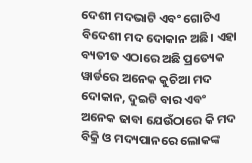ଦେଶୀ ମଦଭାଟି ଏବଂ ଗୋଟିଏ ବିଦେଶୀ ମଦ ଦୋକାନ ଅଛି। ଏହା ବ୍ୟତୀତ ଏଠାରେ ଅଛି ପ୍ରତ୍ୟେକ ୱାର୍ଡରେ ଅନେକ କୁଚିଆ ମଦ ଦୋକାନ, ଦୁଇଟି ବାର ଏବଂ ଅନେକ ଢାବା ଯେଉଁଠାରେ କି ମଦ ବିକ୍ରି ଓ ମଦ୍ୟପାନରେ ଲୋକଙ୍କ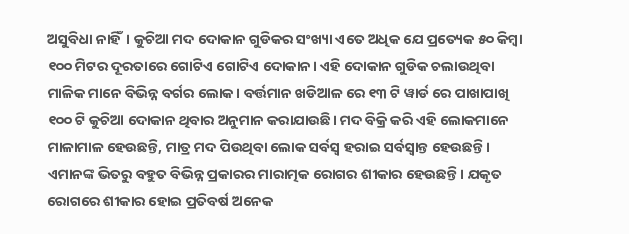ଅସୁବିଧା ନାହିଁ। କୁଚିଆ ମଦ ଦୋକାନ ଗୁଡିକର ସଂଖ୍ୟା ଏତେ ଅଧିକ ଯେ ପ୍ରତ୍ୟେକ ୫୦ କିମ୍ବା ୧୦୦ ମିଟର ଦୂରତାରେ ଗୋଟିଏ ଗୋଟିଏ ଦୋକାନ। ଏହି ଦୋକାନ ଗୁଡିକ ଚଲାଉଥିବା ମାଳିକ ମାନେ ବିଭିନ୍ନ ବର୍ଗର ଲୋକ। ବର୍ତ୍ତମାନ ଖଡିଆଳ ରେ ୧୩ ଟି ୱାର୍ଡ ରେ ପାଖାପାଖି ୧୦୦ ଟି କୁଚିଆ ଦୋକାନ ଥିବାର ଅନୁମାନ କରାଯାଉଛି। ମଦ ବିକ୍ରି କରି ଏହି ଲୋକମାନେ ମାଳାମାଳ ହେଉଛନ୍ତି, ମାତ୍ର ମଦ ପିଉଥିବା ଲୋକ ସର୍ବସ୍ୱ ହରାଇ ସର୍ବସ୍ୱାନ୍ତ ହେଉଛନ୍ତି। ଏମାନଙ୍କ ଭିତରୁ ବହୁତ ବିଭିନ୍ନ ପ୍ରକାରର ମାରାତ୍ମକ ରୋଗର ଶୀକାର ହେଉଛନ୍ତି। ଯକୃତ ରୋଗରେ ଶୀକାର ହୋଇ ପ୍ରତିବର୍ଷ ଅନେକ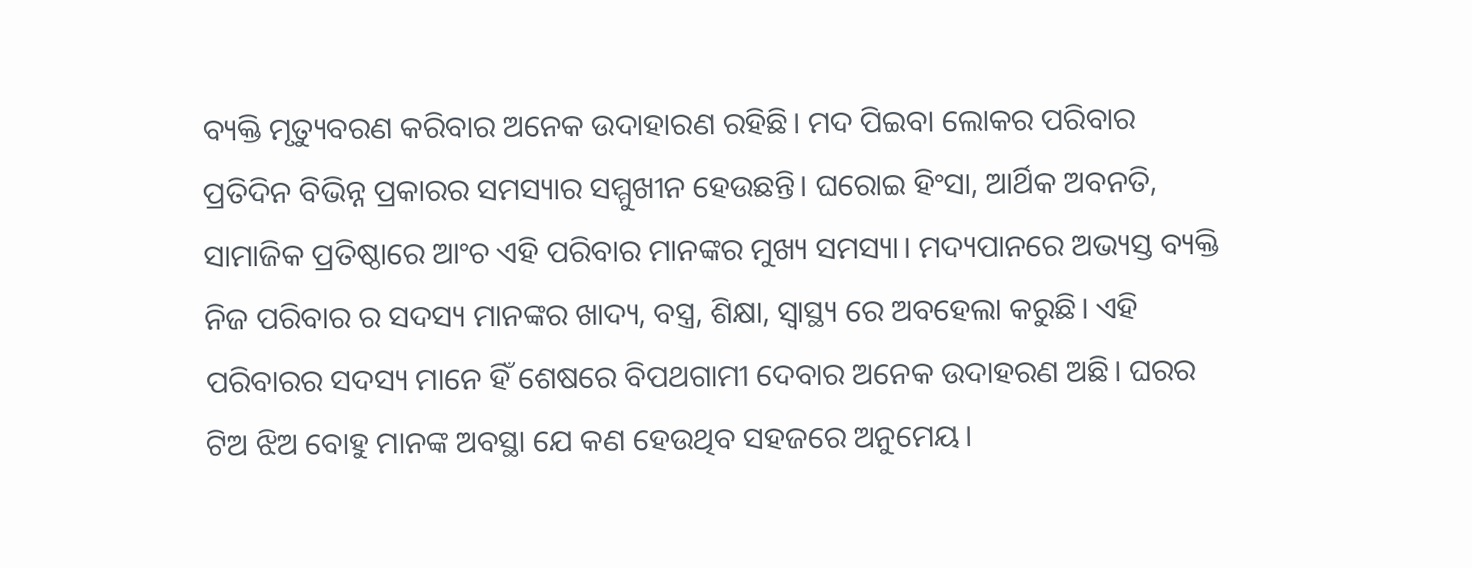ବ୍ୟକ୍ତି ମୃତ୍ୟୁବରଣ କରିବାର ଅନେକ ଉଦାହାରଣ ରହିଛି। ମଦ ପିଇବା ଲୋକର ପରିବାର ପ୍ରତିଦିନ ବିଭିନ୍ନ ପ୍ରକାରର ସମସ୍ୟାର ସମ୍ମୁଖୀନ ହେଉଛନ୍ତି। ଘରୋଇ ହିଂସା, ଆର୍ଥିକ ଅବନତି, ସାମାଜିକ ପ୍ରତିଷ୍ଠାରେ ଆଂଚ ଏହି ପରିବାର ମାନଙ୍କର ମୁଖ୍ୟ ସମସ୍ୟା। ମଦ୍ୟପାନରେ ଅଭ୍ୟସ୍ତ ବ୍ୟକ୍ତି ନିଜ ପରିବାର ର ସଦସ୍ୟ ମାନଙ୍କର ଖାଦ୍ୟ, ବସ୍ତ୍ର, ଶିକ୍ଷା, ସ୍ୱାସ୍ଥ୍ୟ ରେ ଅବହେଲା କରୁଛି। ଏହି ପରିବାରର ସଦସ୍ୟ ମାନେ ହିଁ ଶେଷରେ ବିପଥଗାମୀ ଦେବାର ଅନେକ ଉଦାହରଣ ଅଛି। ଘରର ଟିଅ ଝିଅ ବୋହୁ ମାନଙ୍କ ଅବସ୍ଥା ଯେ କଣ ହେଉଥିବ ସହଜରେ ଅନୁମେୟ।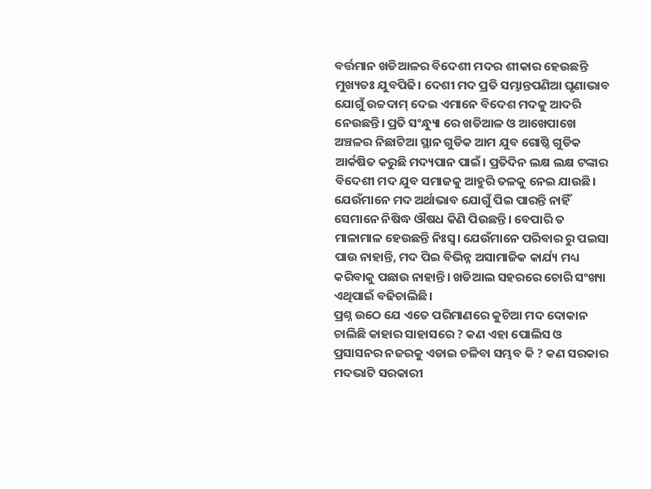ବର୍ତ୍ତମାନ ଖଡିଆଳର ବିଦେଶୀ ମଦର ଶୀକାର ହେଉଛନ୍ତି ମୁଖ୍ୟତଃ ଯୁବପିଢି। ଦେଶୀ ମଦ ପ୍ରତି ସମ୍ଭାନ୍ତପଣିଆ ଘୃଣାଭାବ ଯୋଗୁଁ ଉଚ୍ଚଦାମ୍ ଦେଇ ଏମାନେ ବିଦେଶ ମଦକୁ ଆଦରି ନେଉଛନ୍ତି। ପ୍ରତି ସଂନ୍ଧ୍ୟୁା ରେ ଖଡିଆଳ ଓ ଆଖେପାଖେ ଅଞ୍ଚଳର ନିଛାଟିଆ ସ୍ଥାନ ଗୁଡିକ ଆମ ଯୁବ ଗୋଷ୍ଠି ଗୁଡିକ ଆର୍କଷିତ କରୁଛି ମଦ୍ୟପାନ ପାଇଁ। ପ୍ରତିଦିନ ଲକ୍ଷ ଲକ୍ଷ ଟଙ୍କାର ବିଦେଶୀ ମଦ ଯୁବ ସମାଜକୁ ଆହୁରି ତଳକୁ ନେଇ ଯାଉଛି। ଯେଉଁମାନେ ମଦ ଅର୍ଥାଭାବ ଯୋଗୁଁ ପିଇ ପାରନ୍ତି ନାହିଁ ସେମାନେ ନିଷିଦ୍ଧ ଔଷଧ କିଣି ପିଉଛନ୍ତି। ବେପାରି ତ ମାଳାମାଳ ହେଉଛନ୍ତି ନିଃସ୍ୱ। ଯେଉଁମାନେ ପରିବାର ରୁ ପଇସା ପାଉ ନାହାନ୍ତି, ମଦ ପିଇ ବିଭିନ୍ନ ଅସାମାଜିକ କାର୍ଯ୍ୟ ମଧ୍ୟ କରିବାକୁ ପଛାଉ ନାହାନ୍ତି। ଖଡିଆଲ ସହରରେ ଚୋରି ସଂଖ୍ୟା ଏଥିପାଇଁ ବଢିଚାଲିଛି।
ପ୍ରଶ୍ନ ଉଠେ ଯେ ଏତେ ପରିମାଣରେ କୁଚିଆ ମଦ ଦୋକାନ ଚାଲିଛି କାହାର ସାହାସରେ ? କଣ ଏହା ପୋଲିସ ଓ ପ୍ରସାସନର ନଜରକୁ ଏଡାଇ ଚଳିବା ସମ୍ଭବ କି ? କଣ ସରକାର ମଦଭାଟି ସରକାରୀ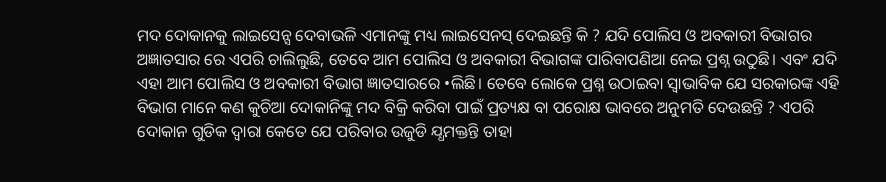ମଦ ଦୋକାନକୁ ଲାଇସେନ୍ସ ଦେବାଭଳି ଏମାନଙ୍କୁ ମଧ୍ୟ ଲାଇସେନସ୍ ଦେଇଛନ୍ତି କି ? ଯଦି ପୋଲିସ ଓ ଅବକାରୀ ବିଭାଗର ଅଜ୍ଞାତସାର ରେ ଏପରି ଚାଲିଲୁଛି, ତେବେ ଆମ ପୋଲିସ ଓ ଅବକାରୀ ବିଭାଗଙ୍କ ପାରିବାପଣିଆ ନେଇ ପ୍ରଶ୍ନ ଉଠୁଛି। ଏବଂ ଯଦି ଏହା ଆମ ପୋଲିସ ଓ ଅବକାରୀ ବିଭାଗ ଜ୍ଞାତସାରରେ •ଲିଛି। ତେବେ ଲୋକେ ପ୍ରଶ୍ନ ଉଠାଇବା ସ୍ୱାଭାବିକ ଯେ ସରକାରଙ୍କ ଏହି ବିଭାଗ ମାନେ କଣ କୁଚିଆ ଦୋକାନିଙ୍କୁ ମଦ ବିକ୍ରି କରିବା ପାଇଁ ପ୍ରତ୍ୟକ୍ଷ ବା ପରୋକ୍ଷ ଭାବରେ ଅନୁମତି ଦେଉଛନ୍ତି ? ଏପରି ଦୋକାନ ଗୁଡିକ ଦ୍ୱାରା କେତେ ଯେ ପରିବାର ଉଜୁଡି ଯ୍ଧମକ୍ତନ୍ତି ତାହା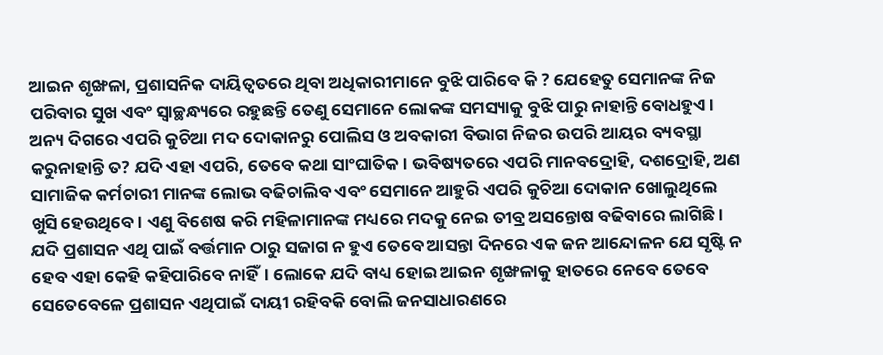ଆଇନ ଶୃଙ୍ଖଳା, ପ୍ରଶାସନିକ ଦାୟିତ୍ୱତରେ ଥିବା ଅଧିକାରୀମାନେ ବୁଝି ପାରିବେ କି ? ଯେହେତୁ ସେମାନଙ୍କ ନିଜ ପରିବାର ସୁଖ ଏବଂ ସ୍ୱାଚ୍ଛନ୍ଧ୍ୟରେ ରହୁଛନ୍ତି ତେଣୁ ସେମାନେ ଲୋକଙ୍କ ସମସ୍ୟାକୁ ବୁଝି ପାରୁ ନାହାନ୍ତି ବୋଧହୁଏ।
ଅନ୍ୟ ଦିଗରେ ଏପରି କୁଚିଆ ମଦ ଦୋକାନରୁ ପୋଲିସ ଓ ଅବକାରୀ ବିଭାଗ ନିଜର ଉପରି ଆୟର ବ୍ୟବସ୍ଥା କରୁନାହାନ୍ତି ତ? ଯଦି ଏହା ଏପରି, ତେବେ କଥା ସାଂଘାତିକ। ଭବିଷ୍ୟତରେ ଏପରି ମାନବଦ୍ରୋହି, ଦଶଦ୍ରୋହି, ଅଣ ସାମାଜିକ କର୍ମଚାରୀ ମାନଙ୍କ ଲୋଭ ବଢିଚାଲିବ ଏବଂ ସେମାନେ ଆହୁରି ଏପରି କୁଚିଆ ଦୋକାନ ଖୋଲୁଥିଲେ ଖୁସି ହେଉଥିବେ। ଏଣୁ ବିଶେଷ କରି ମହିଳାମାନଙ୍କ ମଧ୍ୟରେ ମଦକୁ ନେଇ ତୀବ୍ର ଅସନ୍ତୋଷ ବଢିବାରେ ଲାଗିଛି। ଯଦି ପ୍ରଶାସନ ଏଥି ପାଇଁ ବର୍ତ୍ତମାନ ଠାରୁ ସଜାଗ ନ ହୁଏ ତେବେ ଆସନ୍ତା ଦିନରେ ଏକ ଜନ ଆନ୍ଦୋଳନ ଯେ ସୃଷ୍ଟି ନ ହେବ ଏହା କେହି କହିପାରିବେ ନାହିଁ। ଲୋକେ ଯଦି ବାଧ୍ୟ ହୋଇ ଆଇନ ଶୃଙ୍ଖଳାକୁ ହାତରେ ନେବେ ତେବେ ସେତେବେଳେ ପ୍ରଶାସନ ଏଥିପାଇଁ ଦାୟୀ ରହିବକି ବୋଲି ଜନସାଧାରଣରେ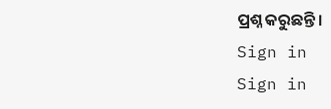ପ୍ରଶ୍ନ କରୁଛନ୍ତି।
Sign in
Sign in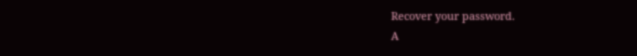Recover your password.
A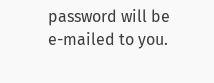password will be e-mailed to you.